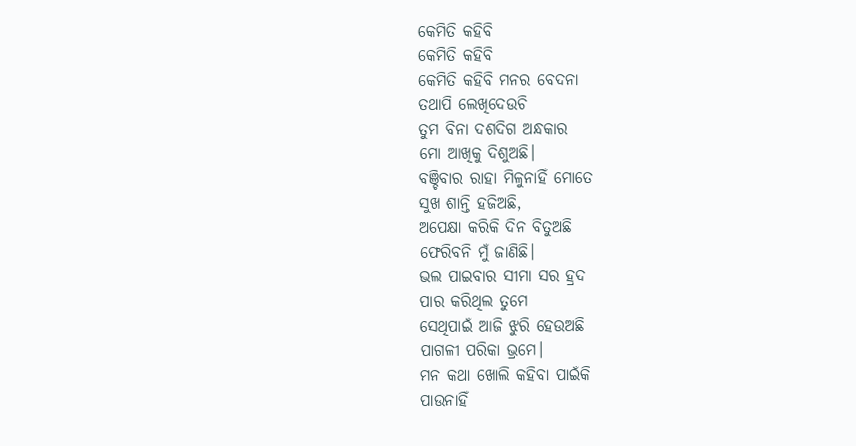କେମିତି କହିବି
କେମିତି କହିବି
କେମିତି କହିବି ମନର ବେଦନା
ତଥାପି ଲେଖିଦେଉଚି
ତୁମ ବିନା ଦଶଦିଗ ଅନ୍ଧକାର
ମୋ ଆଖିକୁ ଦିଶୁଅଛି।
ବଞ୍ଚିବାର ରାହା ମିଳୁନାହିଁ ମୋତେ
ସୁଖ ଶାନ୍ତି ହଜିଅଛି,
ଅପେକ୍ଷା କରିକି ଦିନ ବିତୁଅଛି
ଫେରିବନି ମୁଁ ଜାଣିଛି।
ଭଲ ପାଇବାର ସୀମା ସର ହ୍ରଦ
ପାର କରିଥିଲ ତୁମେ
ସେଥିପାଇଁ ଆଜି ଝୁରି ହେଉଅଛି
ପାଗଳୀ ପରିକା ଭ୍ରମେ।
ମନ କଥା ଖୋଲି କହିବା ପାଇଁକି
ପାଉନାହିଁ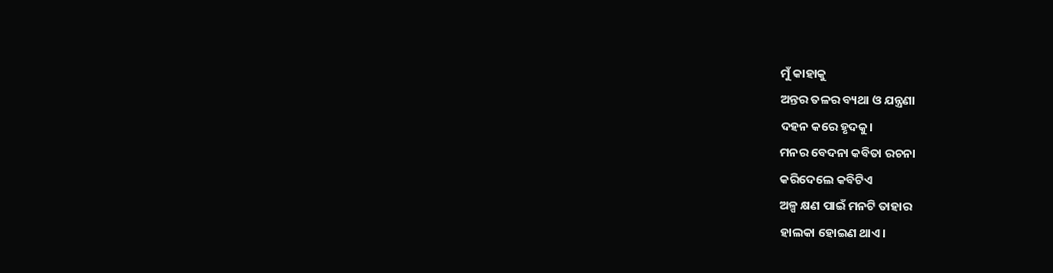ମୁଁ କାହାକୁ
ଅନ୍ତର ତଳର ବ୍ୟଥା ଓ ଯନ୍ତ୍ରଣା
ଦହନ କରେ ହୃଦକୁ।
ମନର ବେଦନା କବିତା ରଚନା
କରିଦେଲେ କବିଟିଏ
ଅଳ୍ପ କ୍ଷଣ ପାଇଁ ମନଟି ତାହାର
ହାଲକା ହୋଇଣ ଥାଏ।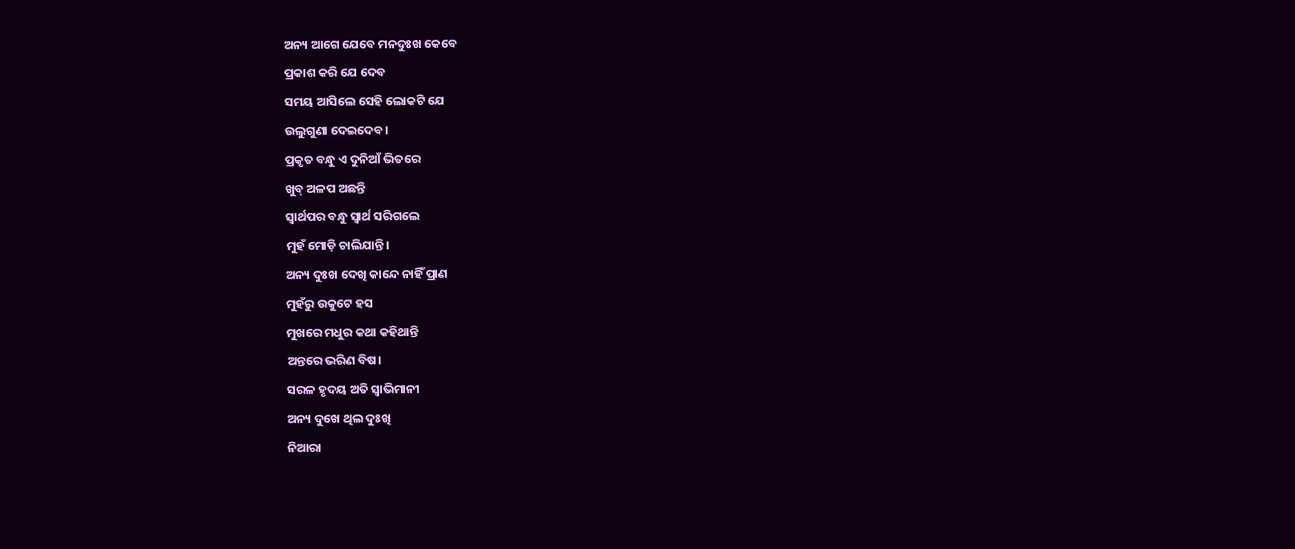ଅନ୍ୟ ଆଗେ ଯେବେ ମନଦୁଃଖ କେବେ
ପ୍ରକାଶ କରି ଯେ ଦେବ
ସମୟ ଆସିଲେ ସେହି ଲୋକଟି ଯେ
ଉଲୁଗୁଣା ଦେଇଦେବ।
ପ୍ରକୃତ ବନ୍ଧୁ ଏ ଦୁନିଆଁ ଭିତରେ
ଖୁବ୍ ଅଳପ ଅଛନ୍ତି
ସ୍ୱାର୍ଥପର ବନ୍ଧୁ ସ୍ୱାର୍ଥ ସରିଗଲେ
ମୁହଁ ମୋଡ଼ି ଚାଲିଯାନ୍ତି।
ଅନ୍ୟ ଦୁଃଖ ଦେଖି କାନ୍ଦେ ନାହିଁ ପ୍ରାଣ
ମୁହଁରୁ ଉକୁଟେ ହସ
ମୁଖରେ ମଧୁର କଥା କହିଥାନ୍ତି
ଅନ୍ତରେ ଭରିଣ ବିଷ।
ସରଳ ହୃଦୟ ଅତି ସ୍ଵାଭିମାନୀ
ଅନ୍ୟ ଦୁଖେ ଥିଲ ଦୁଃଖି
ନିଆରା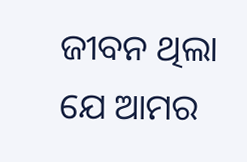ଜୀବନ ଥିଲା ଯେ ଆମର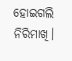ହୋଇଗଲି ନିରିମାଖି।